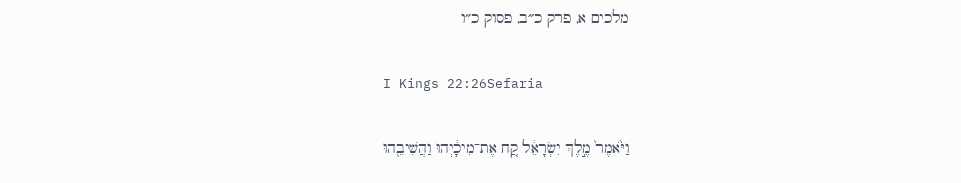מלכים א, פרק כ״ב, פסוק כ״ו

I Kings 22:26Sefaria

וַיֹּ֙אמֶר֙ מֶ֣לֶךְ יִשְׂרָאֵ֔ל קַ֚ח אֶת־מִיכָ֔יְהוּ וַהֲשִׁיבֵ֖הוּ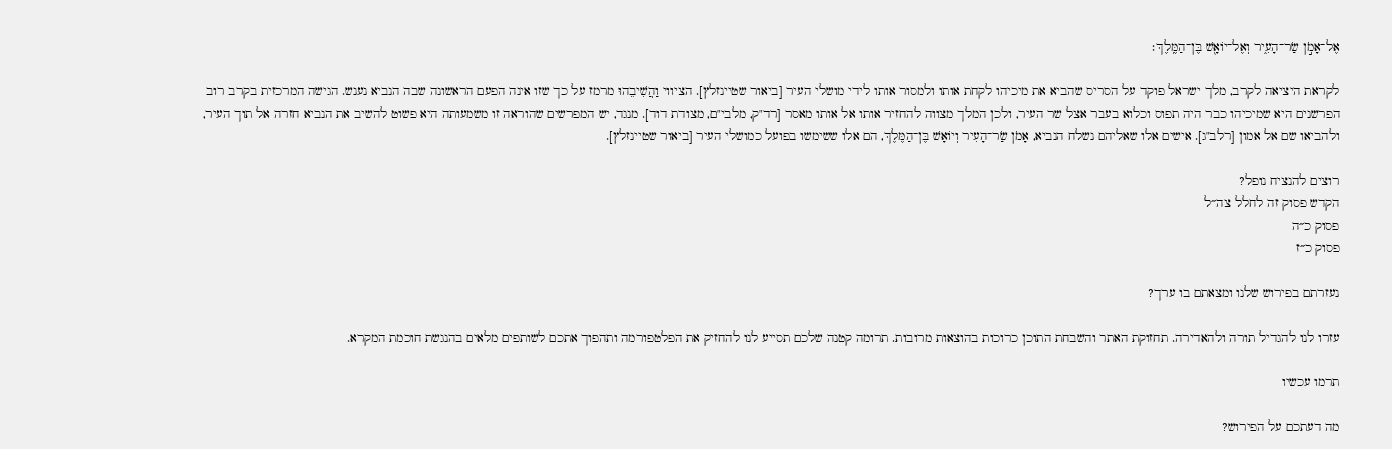אֶל־אָמֹ֣ן שַׂר־הָעִ֑יר וְאֶל־יוֹאָ֖שׁ בֶּן־הַמֶּֽלֶךְ׃

לקראת היציאה לקרב, מלך ישראל פוקד על הסריס שהביא את מיכיהו לקחת אותו ולמסור אותו לידי מושלי העיר [ביאור שטיינזלץ]. הציווי וַהֲשִׁיבֵהוּ מרמז על כך שזו אינה הפעם הראשונה שבה הנביא נענש. הגישה המרכזית בקרב רוב הפרשנים היא שמיכיהו כבר היה תפוס וכלוא בעבר אצל שר העיר, ולכן המלך מצווה להחזיר אותו אל אותו מאסר [רד"ק, מלבי"ם, מצודת דוד]. מנגד, יש המפרשים שהוראה זו משמעותה היא פשוט להשיב את הנביא חזרה אל תוך העיר, ולהביאו שם אל אמון [רלב"ג]. אישים אלו שאליהם נשלח הנביא, אָמֹן שַׂר־הָעִיר וְיוֹאָשׁ בֶּן־הַמֶּלֶךְ, הם אלו ששימשו בפועל כמושלי העיר [ביאור שטיינזלץ].

רוצים להנציח נופל?
הקדש פסוק זה לחלל צה״ל
פסוק כ״ה
פסוק כ״ז

נעזרתם בפירוש שלנו ומצאתם בו ערך?

עזרו לנו להגדיל תורה ולהאדירה. תחזוקת האתר והשבחת התוכן כרוכות בהוצאות מרובות. תרומה קטנה שלכם תסייע לנו להחזיק את הפלטפורמה ותהפוך אתכם לשותפים מלאים בהנגשת חוכמת המקרא.

תרמו עכשיו

מה דעתכם על הפירוש?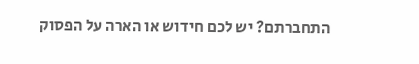התחברתם? יש לכם חידוש או הארה על הפסוק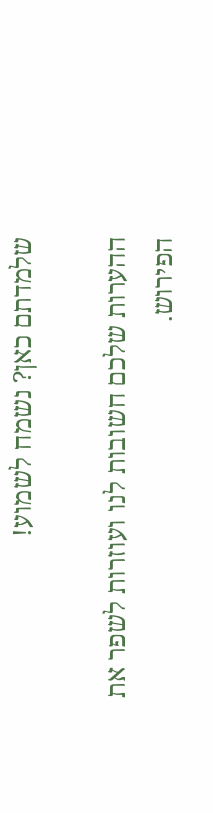שלמדתם כאן? נשמח לשמוע!

ההערות שלכם חשובות לנו ועוזרות לשפר את הפירוש.